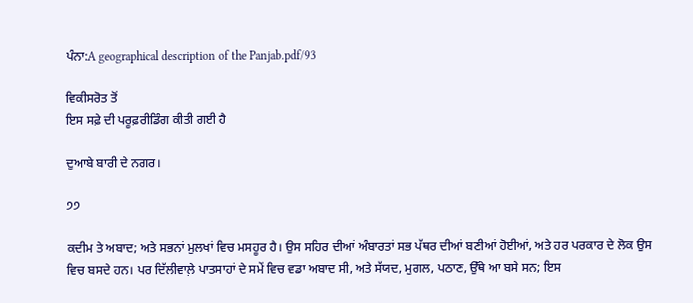ਪੰਨਾ:A geographical description of the Panjab.pdf/93

ਵਿਕੀਸਰੋਤ ਤੋਂ
ਇਸ ਸਫ਼ੇ ਦੀ ਪਰੂਫ਼ਰੀਡਿੰਗ ਕੀਤੀ ਗਈ ਹੈ

ਦੁਆਬੇ ਬਾਰੀ ਦੇ ਨਗਰ।

੭੭

ਕਦੀਮ ਤੇ ਅਬਾਦ; ਅਤੇ ਸਭਨਾਂ ਮੁਲਖਾਂ ਵਿਚ ਮਸਹੂਰ ਹੈ। ਉਸ ਸਹਿਰ ਦੀਆਂ ਅੰਬਾਰਤਾਂ ਸਭ ਪੱਥਰ ਦੀਆਂ ਬਣੀਆਂ ਹੋਈਆਂ, ਅਤੇ ਹਰ ਪਰਕਾਰ ਦੇ ਲੋਕ ਉਸ ਵਿਚ ਬਸਦੇ ਹਨ। ਪਰ ਦਿੱਲੀਵਾਲ਼ੇ ਪਾਤਸਾਹਾਂ ਦੇ ਸਮੇਂ ਵਿਚ ਵਡਾ ਅਬਾਦ ਸੀ, ਅਤੇ ਸੱਯਦ, ਮੁਗਲ, ਪਠਾਣ, ਉੱਥੇ ਆ ਬਸੇ ਸਨ; ਇਸ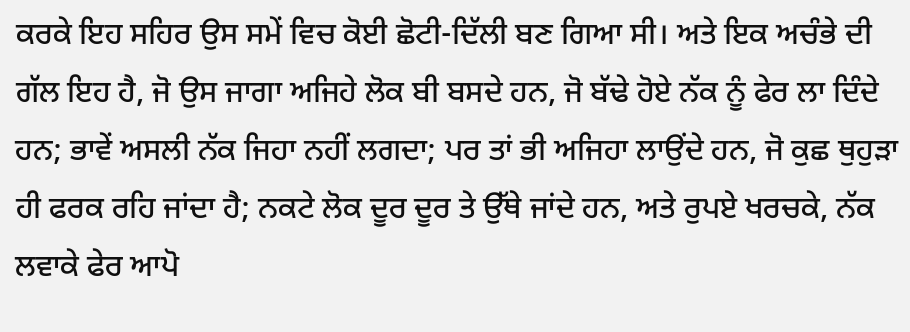ਕਰਕੇ ਇਹ ਸਹਿਰ ਉਸ ਸਮੇਂ ਵਿਚ ਕੋਈ ਛੋਟੀ-ਦਿੱਲੀ ਬਣ ਗਿਆ ਸੀ। ਅਤੇ ਇਕ ਅਚੰਭੇ ਦੀ ਗੱਲ ਇਹ ਹੈ, ਜੋ ਉਸ ਜਾਗਾ ਅਜਿਹੇ ਲੋਕ ਬੀ ਬਸਦੇ ਹਨ, ਜੋ ਬੱਢੇ ਹੋਏ ਨੱਕ ਨੂੰ ਫੇਰ ਲਾ ਦਿੰਦੇ ਹਨ; ਭਾਵੇਂ ਅਸਲੀ ਨੱਕ ਜਿਹਾ ਨਹੀਂ ਲਗਦਾ; ਪਰ ਤਾਂ ਭੀ ਅਜਿਹਾ ਲਾਉਂਦੇ ਹਨ, ਜੋ ਕੁਛ ਥੁਹੁੜਾ ਹੀ ਫਰਕ ਰਹਿ ਜਾਂਦਾ ਹੈ; ਨਕਟੇ ਲੋਕ ਦੂਰ ਦੂਰ ਤੇ ਉੱਥੇ ਜਾਂਦੇ ਹਨ, ਅਤੇ ਰੁਪਏ ਖਰਚਕੇ, ਨੱਕ ਲਵਾਕੇ ਫੇਰ ਆਪੋ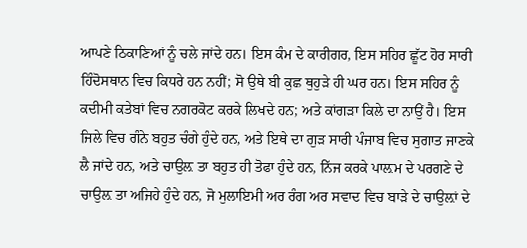ਆਪਣੇ ਠਿਕਾਣਿਆਂ ਨੂੰ ਚਲੇ ਜਾਂਦੇ ਹਨ। ਇਸ ਕੰਮ ਦੇ ਕਾਰੀਗਰ, ਇਸ ਸਹਿਰ ਛੂੱਟ ਹੋਰ ਸਾਰੀ ਹਿੰਦੋਸਥਾਨ ਵਿਚ ਕਿਧਰੇ ਹਨ ਨਹੀਂ; ਸੋ ਉਥੇ ਬੀ ਕੁਛ ਥੁਹੁੜੇ ਹੀ ਘਰ ਹਨ। ਇਸ ਸਹਿਰ ਨੂੰ ਕਦੀਮੀ ਕਤੇਬਾਂ ਵਿਚ ਨਗਰਕੋਟ ਕਰਕੇ ਲਿਖਦੇ ਹਨ; ਅਤੇ ਕਾਂਗੜਾ ਕਿਲੇ ਦਾ ਨਾਉਂ ਹੈ। ਇਸ ਜਿਲੇ ਵਿਚ ਗੰਨੇ ਬਹੁਤ ਚੰਗੇ ਹੁੰਦੇ ਹਨ, ਅਤੇ ਇਥੇ ਦਾ ਗੁੜ ਸਾਰੀ ਪੰਜਾਬ ਵਿਚ ਸੁਗਾਤ ਜਾਣਕੇ ਲੈ ਜਾਂਦੇ ਹਨ, ਅਤੇ ਚਾਉਲ਼ ਤਾ ਬਹੁਤ ਹੀ ਤੋਫਾ ਹੁੰਦੇ ਹਨ, ਨਿੱਜ ਕਰਕੇ ਪਾਲ਼ਮ ਦੇ ਪਰਗਣੇ ਦੇ ਚਾਉਲ਼ ਤਾ ਅਜਿਹੇ ਹੁੰਦੇ ਹਨ, ਜੋ ਮੁਲਾਇਮੀ ਅਰ ਰੰਗ ਅਰ ਸਵਾਦ ਵਿਚ ਬਾੜੇ ਦੇ ਚਾਉਲ਼ਾਂ ਦੇ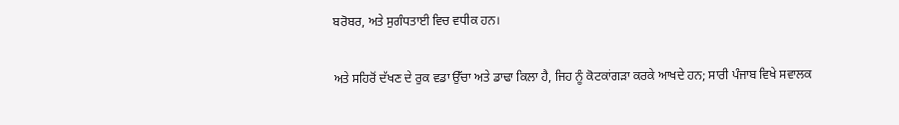ਬਰੋਬਰ, ਅਤੇ ਸੁਗੰਧਤਾਈ ਵਿਚ ਵਧੀਕ ਹਨ।

ਅਤੇ ਸਹਿਰੋਂ ਦੱਖਣ ਦੇ ਰੁਕ ਵਡਾ ਉੱਚਾ ਅਤੇ ਡਾਢਾ ਕਿਲਾ ਹੈ, ਜਿਹ ਨੂੰ ਕੋਟਕਾਂਗੜਾ ਕਰਕੇ ਆਖਦੇ ਹਨ; ਸਾਰੀ ਪੰਜਾਬ ਵਿਖੇ ਸਵਾਲਕ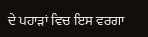ਦੇ ਪਹਾੜਾਂ ਵਿਚ ਇਸ ਵਰਗਾ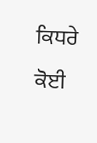ਕਿਧਰੇ ਕੋਈ